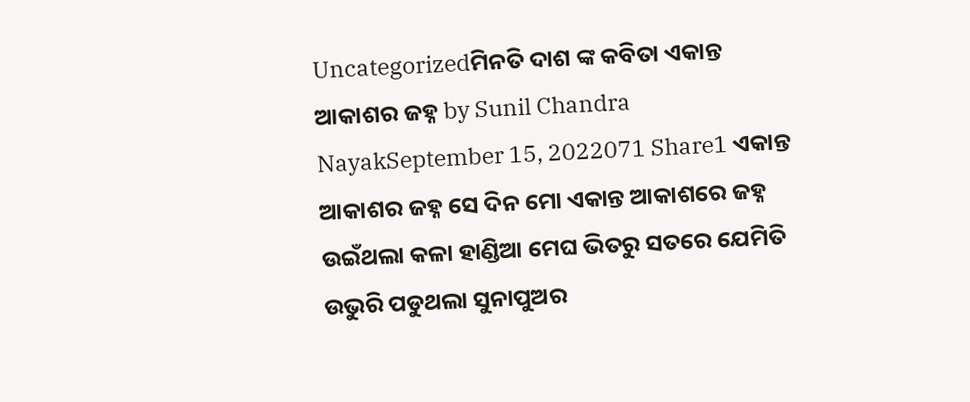Uncategorizedମିନତି ଦାଶ ଙ୍କ କବିତା ଏକାନ୍ତ ଆକାଶର ଜହ୍ନ by Sunil Chandra NayakSeptember 15, 2022071 Share1 ଏକାନ୍ତ ଆକାଶର ଜହ୍ନ ସେ ଦିନ ମୋ ଏକାନ୍ତ ଆକାଶରେ ଜହ୍ନ ଉଇଁଥଲା କଳା ହାଣ୍ଡିଆ ମେଘ ଭିତରୁ ସତରେ ଯେମିତି ଉଭୁରି ପଡୁଥଲା ସୁନାପୁଅର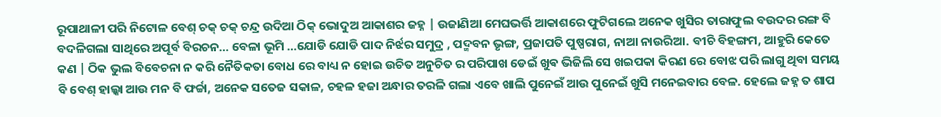ରୂପାଥାଳୀ ପରି ନିଟୋଳ ବେଶ୍ ଚକ୍ ଚକ୍ ଚନ୍ଦ୍ର ଉଦିଆ ଠିକ୍ ଭୋଦୁଅ ଆକାଶର ଜହ୍ନ | ଉଜାଣିଆ ମେଘଭର୍ତ୍ତି ଆକାଶରେ ଫୁଟିଗଲେ ଅନେକ ଖୁସିର ତାରାଫୁଲ ବଉଦର ରଙ୍ଗ ବି ବଦଳିଗଲା ସାଥିରେ ଅପୂର୍ବ ବିରଚନ… ବେଳା ଭୂମି …ଯୋଡି ଯୋଡି ପାଦ ନିର୍ଝର ସମୁଦ୍ର , ପଦ୍ମବନ ଭୃଙ୍ଗ, ପ୍ରଜାପତି ପୁଷ୍ପରାଗ, ନାଆ ନାଉରିଆ. ବୀଚି ବିହଙ୍ଗମ, ଆହୁରି କେତେ କଣ | ଠିକ ଭୁଲ ବିବେଚନା ନ କରି ନୈତିକତା ବୋଧ ରେ ବାଧ୍ୟ ନ ହୋଇ ଉଚିତ ଅନୁଚିତ ର ପରିପାଖ ଡେଇଁ ଖୁଵ ଭିଜିଲି ସେ ଖଇପକା କିରଣ ରେ ବୋଝ ପରି ଲାଗୁ ଥିବା ସମୟ ବି ବେଶ୍ ହାଲ୍କା ଆଉ ମନ ବି ଫର୍ଚ୍ଚା, ଅନେକ ସତେଜ ସକାଳ, ଚହଳ ହଜା ଅନ୍ଧାର ତରଳି ଗଲା ଏବେ ଖାଲି ପୁନେଇଁ ଆଉ ପୁନେଇଁ ଖୁସି ମନେଇବାର ବେଳ. ହେଲେ ଜହ୍ନ ତ ଶାପ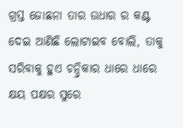ଗ୍ରସ୍ତ ଜୋଛନା ତାର ଉଧାର ର କଣ୍ଟ ଦେଇ ଆଣିଛି ଲୋଟାଇବ ବୋଲି, ତାକୁ ସରିବାକୁ ହୁଏ ଚନ୍ଦ୍ରିକାର ଧାରେ ଧାରେ କ୍ଷୟ ପକ୍ଷର ସୁରେ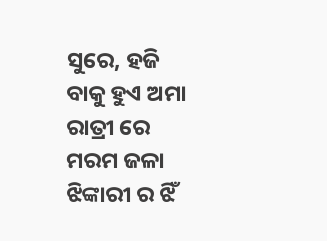ସୁରେ, ହଜି ବାକୁ ହୁଏ ଅମା ରାତ୍ରୀ ରେ ମରମ ଜଳା ଝିଙ୍କାରୀ ର ଝିଁ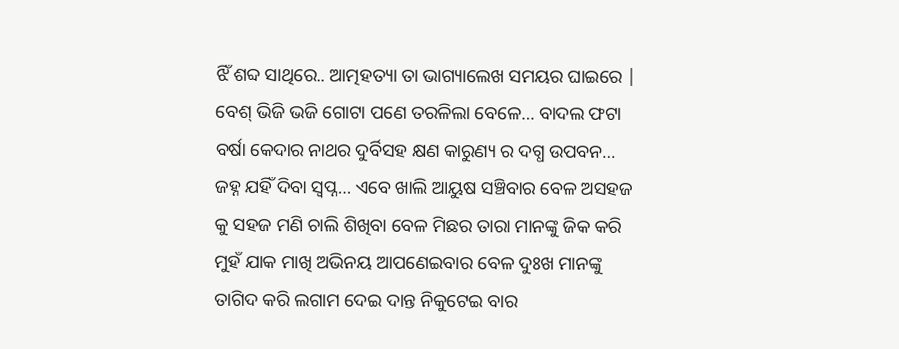ଝିଁ ଶବ୍ଦ ସାଥିରେ.. ଆତ୍ମହତ୍ୟା ତା ଭାଗ୍ୟାଲେଖ ସମୟର ଘାଇରେ | ବେଶ୍ ଭିଜି ଭଜି ଗୋଟା ପଣେ ତରଳିଲା ବେଳେ… ବାଦଲ ଫଟା ବର୍ଷା କେଦାର ନାଥର ଦୁର୍ବିସହ କ୍ଷଣ କାରୁଣ୍ୟ ର ଦଗ୍ଧ ଉପବନ… ଜହ୍ନ ଯହିଁ ଦିବା ସ୍ୱପ୍ନ… ଏବେ ଖାଲି ଆୟୁଷ ସଞ୍ଚିବାର ବେଳ ଅସହଜ କୁ ସହଜ ମଣି ଚାଲି ଶିଖିବା ବେଳ ମିଛର ତାରା ମାନଙ୍କୁ ଜିକ କରି ମୁହଁ ଯାକ ମାଖି ଅଭିନୟ ଆପଣେଇବାର ବେଳ ଦୁଃଖ ମାନଙ୍କୁ ତାଗିଦ କରି ଲଗାମ ଦେଇ ଦାନ୍ତ ନିକୁଟେଇ ବାର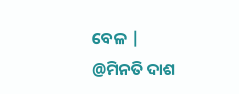ବେଳ | @ମିନତି ଦାଶ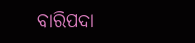ବାରିପଦା